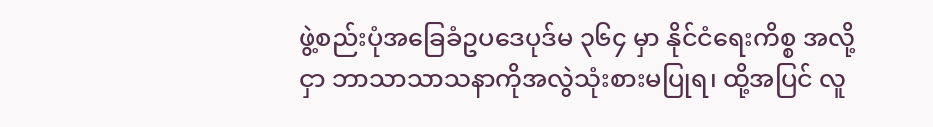ဖွဲ့စည်းပုံအခြေခံဥပဒေပုဒ်မ ၃၆၄ မှာ နိုင်ငံရေးကိစ္စ အလို့ငှာ ဘာသာသာသနာကိုအလွဲသုံးစားမပြုရ၊ ထို့အပြင် လူ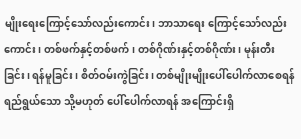မျိုးရေးကြောင့်သော်လည်းကောင်း၊ ဘာသာရေး ကြောင့်သော်လည်းကောင်း၊ တစ်ဖက်နှင့်တစ်ဖက်၊ တစ်ဂိုဏ်းနှင့်တစ်ဂိုဏ်း၊ မုန်းတီးခြင်း၊ ရန်မူခြင်း၊ စိတ်ဝမ်းကွဲခြင်း၊ တစ်မျိုးမျိုးပေါ်ပေါက်လာစေရန် ရည်ရွယ်သော သို့မဟုတ် ပေါ်ပေါက်လာရန် အကြောင်းရှိ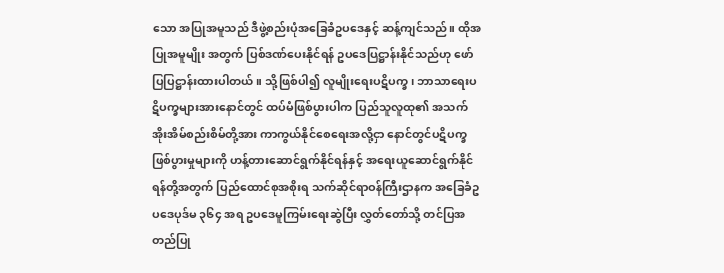သော အပြုအမူသည် ဒီဖွဲ့စည်းပုံအခြေခံဥပဒေနှင့် ဆန့်ကျင်သည်။ ထိုအပြုအမူမျိုး အတွက် ပြစ်ဒဏ်ပေးနိုင်ရန် ဥပဒေပြဋ္ဌာန်းနိုင်သည်ဟု ဖော်ပြပြဋ္ဌာန်းထားပါတယ်။ သို့ဖြစ်ပါ၍ လူမျိုးရေးပဋိပက္ခ၊ ဘာသာရေးပဋိပက္ခများအားနောင်တွင် ထပ်မံဖြစ်ပွားပါက ပြည်သူလူထု၏ အသက်အိုးအိမ်စည်းစိမ်တို့အား ကာကွယ်နိုင်စေရေးအလို့ငှာ နောင်တွင်ပဋိပက္ခဖြစ်ပွားမှုများကို ဟန့်တားဆောင်ရွက်နိုင်ရန်နှင့် အရေးယူဆောင်ရွက်နိုင်ရန်တို့အတွက် ပြည်ထောင်စုအစိုးရ သက်ဆိုင်ရာဝန်ကြီးဌာနက အခြေခံဥပဒေပုဒ်မ ၃၆၄ အရ ဥပဒေမူကြမ်းရေးဆွဲပြီး လွှတ်တော်သို့ တင်ပြအတည်ပြု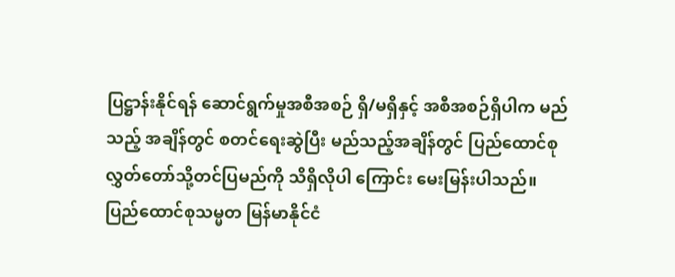ပြဋ္ဌာန်းနိုင်ရန် ဆောင်ရွက်မှုအစီအစဉ် ရှိ/မရှိနှင့် အစီအစဉ်ရှိပါက မည်သည့် အချိန်တွင် စတင်ရေးဆွဲပြီး မည်သည့်အချိန်တွင် ပြည်ထောင်စုလွှတ်တော်သို့တင်ပြမည်ကို သိရှိလိုပါ ကြောင်း မေးမြန်းပါသည်။
ပြည်ထောင်စုသမ္မတ မြန်မာနိုင်ငံ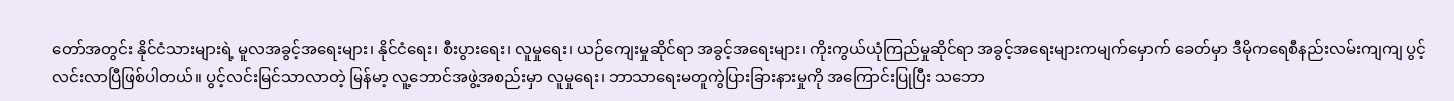တော်အတွင်း နိုင်ငံသားများရဲ့ မူလအခွင့်အရေးများ၊ နိုင်ငံရေး၊ စီးပွားရေး၊ လူမှုရေး၊ ယဉ်ကျေးမှုဆိုင်ရာ အခွင့်အရေးများ၊ ကိုးကွယ်ယုံကြည်မှုဆိုင်ရာ အခွင့်အရေးများကမျက်မှောက် ခေတ်မှာ ဒီမိုကရေစီနည်းလမ်းကျကျ ပွင့်လင်းလာပြီဖြစ်ပါတယ်။ ပွင့်လင်းမြင်သာလာတဲ့ မြန်မာ့ လူ့ဘောင်အဖွဲ့အစည်းမှာ လူမှုရေး၊ ဘာသာရေးမတူကွဲပြားခြားနားမှုကို အကြောင်းပြုပြီး သဘော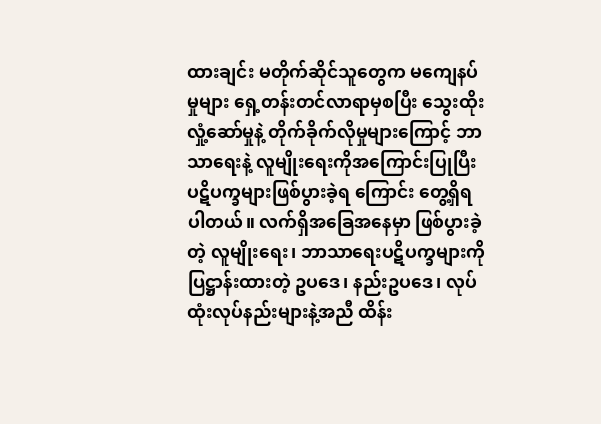ထားချင်း မတိုက်ဆိုင်သူတွေက မကျေနပ်မှုများ ရှေ့တန်းတင်လာရာမှစပြီး သွေးထိုးလှုံ့ဆော်မှုနဲ့ တိုက်ခိုက်လိုမှုများကြောင့် ဘာသာရေးနဲ့ လူမျိုးရေးကိုအကြောင်းပြုပြီး ပဋိပက္ခများဖြစ်ပွားခဲ့ရ ကြောင်း တွေ့ရှိရပါတယ်။ လက်ရှိအခြေအနေမှာ ဖြစ်ပွားခဲ့တဲ့ လူမျိုးရေး၊ ဘာသာရေးပဋိပက္ခများကို ပြဋ္ဌာန်းထားတဲ့ ဥပဒေ၊ နည်းဥပဒေ၊ လုပ်ထုံးလုပ်နည်းများနဲ့အညီ ထိန်း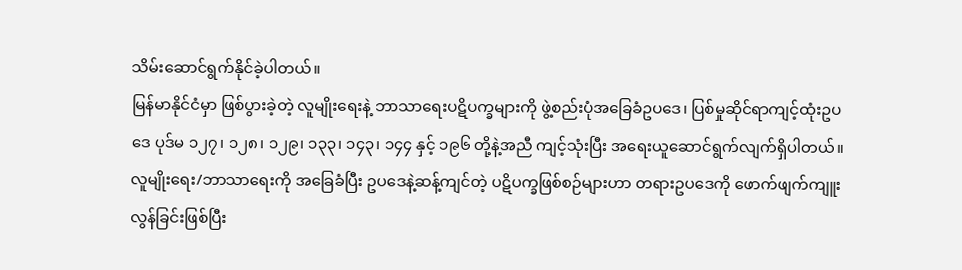သိမ်းဆောင်ရွက်နိုင်ခဲ့ပါတယ်။
မြန်မာနိုင်ငံမှာ ဖြစ်ပွားခဲ့တဲ့ လူမျိုးရေးနဲ့ ဘာသာရေးပဋိပက္ခများကို ဖွဲ့စည်းပုံအခြေခံဥပဒေ၊ ပြစ်မှုဆိုင်ရာကျင့်ထုံးဥပဒေ ပုဒ်မ ၁၂၇၊ ၁၂၈၊ ၁၂၉၊ ၁၃၃၊ ၁၄၃၊ ၁၄၄ နှင့် ၁၉၆ တို့နဲ့အညီ ကျင့်သုံးပြီး အရေးယူဆောင်ရွက်လျက်ရှိပါတယ်။ လူမျိုးရေး/ဘာသာရေးကို အခြေခံပြီး ဥပဒေနဲ့ဆန့်ကျင်တဲ့ ပဋိပက္ခဖြစ်စဉ်များဟာ တရားဥပဒေကို ဖောက်ဖျက်ကျူးလွန်ခြင်းဖြစ်ပြီး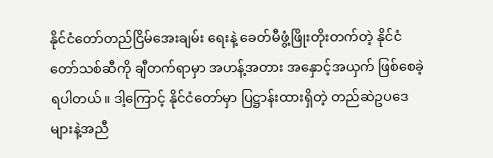နိုင်ငံတော်တည်ငြိမ်အေးချမ်း ရေးနဲ့ ခေတ်မီဖွံ့ဖြိုးတိုးတက်တဲ့ နိုင်ငံတော်သစ်ဆီကို ချီတက်ရာမှာ အဟန့်အတား အနှောင့်အယှက် ဖြစ်စေခဲ့ရပါတယ်။ ဒါ့ကြောင့် နိုင်ငံတော်မှာ ပြဋ္ဌာန်းထားရှိတဲ့ တည်ဆဲဥပဒေများနဲ့အညီ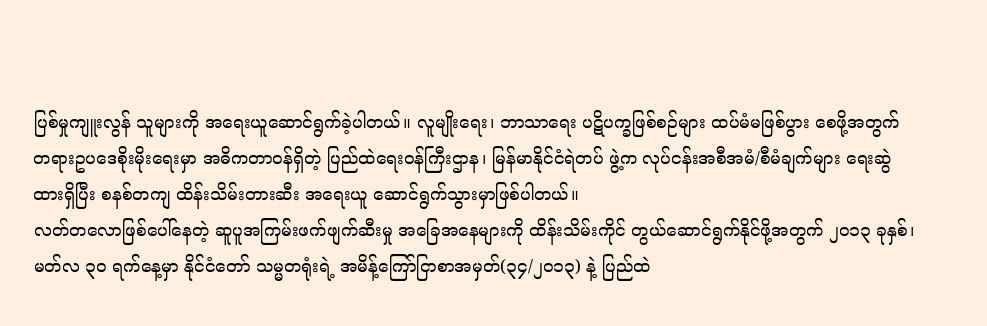ပြစ်မှုကျူးလွန် သူများကို အရေးယူဆောင်ရွက်ခဲ့ပါတယ်။ လူမျိုးရေး၊ ဘာသာရေး ပဋိပက္ခဖြစ်စဉ်များ ထပ်မံမဖြစ်ပွား စေဖို့အတွက် တရားဥပဒေစိုးမိုးရေးမှာ အဓိကတာဝန်ရှိတဲ့ ပြည်ထဲရေးဝန်ကြီးဌာန၊ မြန်မာနိုင်ငံရဲတပ် ဖွဲ့က လုပ်ငန်းအစီအမံ/စီမံချက်များ ရေးဆွဲထားရှိပြီး စနစ်တကျ ထိန်းသိမ်းတားဆီး အရေးယူ ဆောင်ရွက်သွားမှာဖြစ်ပါတယ်။
လတ်တလောဖြစ်ပေါ်နေတဲ့ ဆူပူအကြမ်းဖက်ဖျက်ဆီးမှု အခြေအနေများကို ထိန်းသိမ်းကိုင် တွယ်ဆောင်ရွက်နိုင်ဖို့အတွက် ၂၀၁၃ ခုနှစ်၊ မတ်လ ၃၀ ရက်နေ့မှာ နိုင်ငံတော် သမ္မတရုံးရဲ့ အမိန့်ကြော်ငြာစာအမှတ်(၃၄/၂၀၁၃) နဲ့ ပြည်ထဲ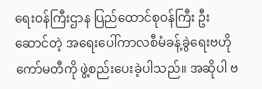ရေးဝန်ကြီးဌာန ပြည်ထောင်စုဝန်ကြီး ဦးဆောင်တဲ့ အရေးပေါ်ကာလစီမံခန့်ခွဲရေးဗဟိုကော်မတီကို ဖွဲ့စည်းပေးခဲ့ပါသည်။ အဆိုပါ ဗ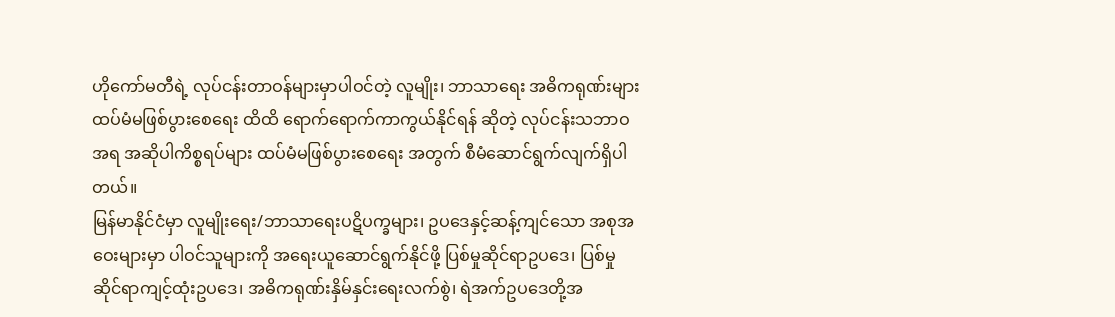ဟိုကော်မတီရဲ့ လုပ်ငန်းတာဝန်များမှာပါဝင်တဲ့ လူမျိုး၊ ဘာသာရေး အဓိကရုဏ်းများ ထပ်မံမဖြစ်ပွားစေရေး ထိထိ ရောက်ရောက်ကာကွယ်နိုင်ရန် ဆိုတဲ့ လုပ်ငန်းသဘာဝအရ အဆိုပါကိစ္စရပ်များ ထပ်မံမဖြစ်ပွားစေရေး အတွက် စီမံဆောင်ရွက်လျက်ရှိပါတယ်။
မြန်မာနိုင်ငံမှာ လူမျိုးရေး/ဘာသာရေးပဋိပက္ခများ၊ ဥပဒေနှင့်ဆန့်ကျင်သော အစုအဝေးများမှာ ပါဝင်သူများကို အရေးယူဆောင်ရွက်နိုင်ဖို့ ပြစ်မှုဆိုင်ရာဥပဒေ၊ ပြစ်မှုဆိုင်ရာကျင့်ထုံးဥပဒေ၊ အဓိကရုဏ်းနှိမ်နှင်းရေးလက်စွဲ၊ ရဲအက်ဥပဒေတို့အ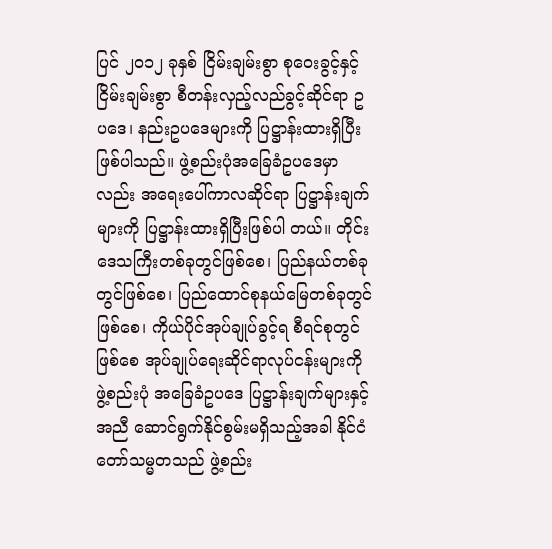ပြင် ၂၀၁၂ ခုနှစ် ငြိမ်းချမ်းစွာ စုဝေးခွင့်နှင့် ငြိမ်းချမ်းစွာ စီတန်းလှည့်လည်ခွင့်ဆိုင်ရာ ဥပဒေ၊ နည်းဥပဒေများကို ပြဋ္ဌာန်းထားရှိပြီးဖြစ်ပါသည်။ ဖွဲ့စည်းပုံအခြေခံဥပဒေမှာလည်း အရေးပေါ်ကာလဆိုင်ရာ ပြဋ္ဌာန်းချက်များကို ပြဋ္ဌာန်းထားရှိပြီးဖြစ်ပါ တယ်။ တိုင်းဒေသကြီးတစ်ခုတွင်ဖြစ်စေ၊ ပြည်နယ်တစ်ခုတွင်ဖြစ်စေ၊ ပြည်ထောင်စုနယ်မြေတစ်ခုတွင် ဖြစ်စေ၊ ကိုယ်ပိုင်အုပ်ချုပ်ခွင့်ရ စီရင်စုတွင်ဖြစ်စေ အုပ်ချုပ်ရေးဆိုင်ရာလုပ်ငန်းများကို ဖွဲ့စည်းပုံ အခြေခံဥပဒေ ပြဋ္ဌာန်းချက်များနှင့်အညီ ဆောင်ရွက်နိုင်စွမ်းမရှိသည့်အခါ နိုင်ငံတော်သမ္မတသည် ဖွဲ့စည်း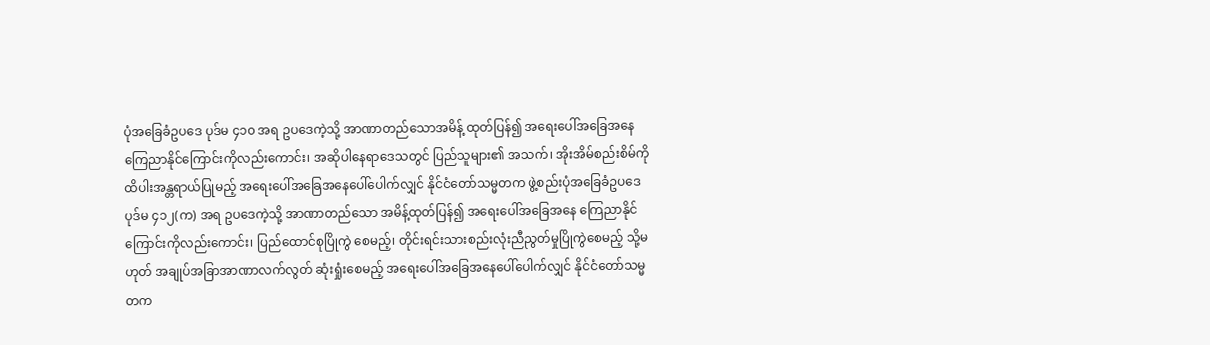ပုံအခြေခံဥပဒေ ပုဒ်မ ၄၁၀ အရ ဥပဒေကဲ့သို့ အာဏာတည်သောအမိန့် ထုတ်ပြန်၍ အရေးပေါ်အခြေအနေ ကြေညာနိုင်ကြောင်းကိုလည်းကောင်း၊ အဆိုပါနေရာဒေသတွင် ပြည်သူများ၏ အသက်၊ အိုးအိမ်စည်းစိမ်ကို ထိပါးအန္တရာယ်ပြုမည့် အရေးပေါ်အခြေအနေပေါ်ပေါက်လျှင် နိုင်ငံတော်သမ္မတက ဖွဲ့စည်းပုံအခြေခံဥပဒေပုဒ်မ ၄၁၂(က) အရ ဥပဒေကဲ့သို့ အာဏာတည်သော အမိန့်ထုတ်ပြန်၍ အရေးပေါ်အခြေအနေ ကြေညာနိုင်ကြောင်းကိုလည်းကောင်း၊ ပြည်ထောင်စုပြိုကွဲ စေမည့်၊ တိုင်းရင်းသားစည်းလုံးညီညွတ်မှုပြိုကွဲစေမည့် သို့မဟုတ် အချုပ်အခြာအာဏာလက်လွတ် ဆုံးရှုံးစေမည့် အရေးပေါ်အခြေအနေပေါ်ပေါက်လျှင် နိုင်ငံတော်သမ္မတက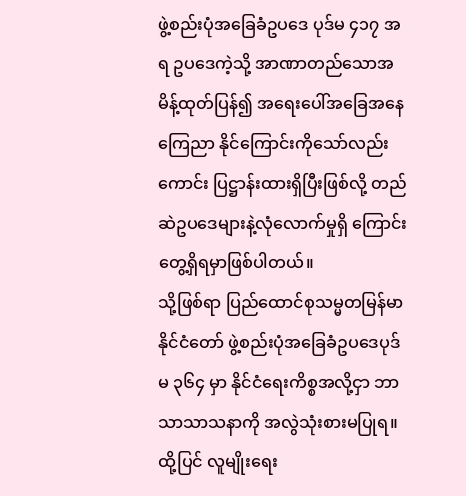ဖွဲ့စည်းပုံအခြေခံဥပဒေ ပုဒ်မ ၄၁၇ အရ ဥပဒေကဲ့သို့ အာဏာတည်သောအမိန့်ထုတ်ပြန်၍ အရေးပေါ်အခြေအနေ ကြေညာ နိုင်ကြောင်းကိုသော်လည်းကောင်း ပြဋ္ဌာန်းထားရှိပြီးဖြစ်လို့ တည်ဆဲဥပဒေများနဲ့လုံလောက်မှုရှိ ကြောင်း တွေ့ရှိရမှာဖြစ်ပါတယ်။
သို့ဖြစ်ရာ ပြည်ထောင်စုသမ္မတမြန်မာနိုင်ငံတော် ဖွဲ့စည်းပုံအခြေခံဥပဒေပုဒ်မ ၃၆၄ မှာ နိုင်ငံရေးကိစ္စအလို့ငှာ ဘာသာသာသနာကို အလွဲသုံးစားမပြုရ။ ထို့ပြင် လူမျိုးရေး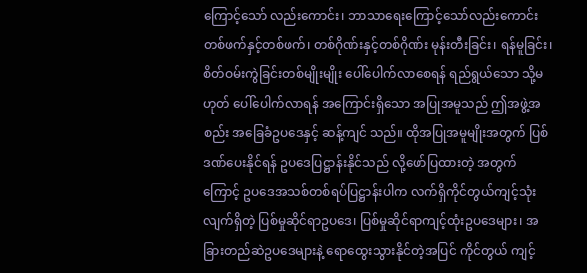ကြောင့်သော် လည်းကောင်း၊ ဘာသာရေးကြောင့်သော်လည်းကောင်း တစ်ဖက်နှင့်တစ်ဖက်၊ တစ်ဂိုဏ်းနှင့်တစ်ဂိုဏ်း မုန်းတီးခြင်း၊ ရန်မူခြင်း၊ စိတ်ဝမ်းကွဲခြင်းတစ်မျိုးမျိုး ပေါ်ပေါက်လာစေရန် ရည်ရွယ်သော သို့မဟုတ် ပေါ်ပေါက်လာရန် အကြောင်းရှိသော အပြုအမူသည် ဤအဖွဲ့အစည်း အခြေခံဥပဒေနှင့် ဆန့်ကျင် သည်။ ထိုအပြုအမူမျိုးအတွက် ပြစ်ဒဏ်ပေးနိုင်ရန် ဥပဒေပြဋ္ဌာန်းနိုင်သည် လို့ဖော်ပြထားတဲ့ အတွက် ကြောင့် ဥပဒေအသစ်တစ်ရပ်ပြဋ္ဌာန်းပါက လက်ရှိကိုင်တွယ်ကျင့်သုံးလျက်ရှိတဲ့ ပြစ်မှုဆိုင်ရာဥပဒေ၊ ပြစ်မှုဆိုင်ရာကျင့်ထုံးဥပဒေများ၊ အခြားတည်ဆဲဥပဒေများနဲ့ ရောထွေးသွားနိုင်တဲ့အပြင် ကိုင်တွယ် ကျင့်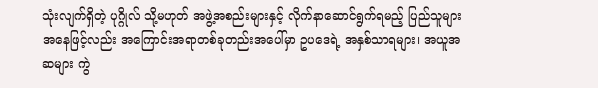သုံးလျက်ရှိတဲ့ ပုဂ္ဂိုလ် သို့မဟုတ် အဖွဲ့အစည်းများနှင့် လိုက်နာဆောင်ရွက်ရမည့် ပြည်သူများ အနေဖြင့်လည်း အကြောင်းအရာတစ်ခုတည်းအပေါ်မှာ ဥပဒေရဲ့ အနှစ်သာရများ၊ အယူအဆများ ကွဲ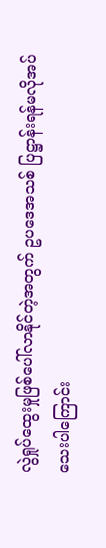လွဲရှုပ်ထွေးမှုဖြစ်ပေါ်လာနိုင်တဲ့အတွက် ဥပဒေအသစ် ပြဋ္ဌာန်းရန်မလိုအပ်သေးပါကြောင်း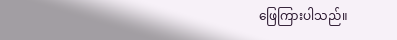ဖြေကြားပါသည်။